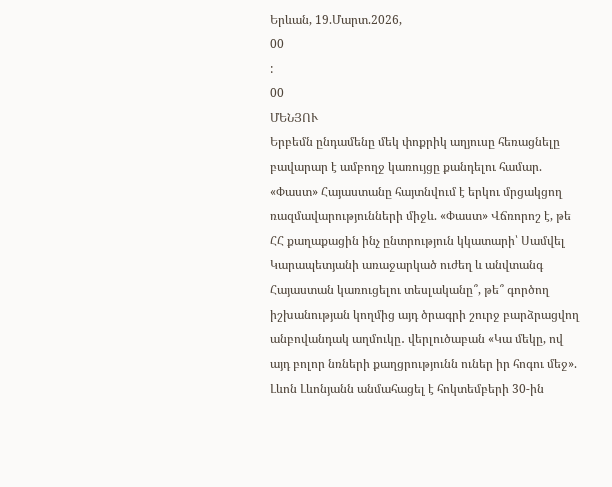Երևան, 19.Մարտ.2026,
00
:
00
ՄԵՆՅՈՒ
Երբեմն ընդամենը մեկ փոքրիկ աղյուսը հեռացնելը բավարար է ամբողջ կառույցը քանդելու համար. «Փաստ» Հայաստանը հայտնվում է երկու մրցակցող ռազմավարությունների միջև. «Փաստ» Վճռորոշ է, թե ՀՀ քաղաքացին ինչ ընտրություն կկատարի՝ Սամվել Կարապետյանի առաջարկած ուժեղ և անվտանգ Հայաստան կառուցելու տեսլականը՞, թե՞ գործող իշխանության կողմից այդ ծրագրի շուրջ բարձրացվող անբովանդակ աղմուկը․ վերլուծաբան «Կա մեկը, ով այդ բոլոր նռների քաղցրությունն ուներ իր հոգու մեջ». Լևոն Լևոնյանն անմահացել է հոկտեմբերի 30-ին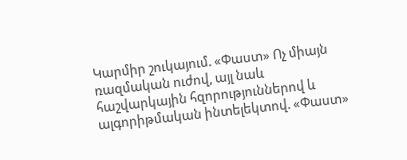Կարմիր շուկայում. «Փաստ» Ոչ միայն ռազմական ուժով, այլ նաև հաշվարկային հզորություններով և ալգորիթմական ինտելեկտով. «Փաստ»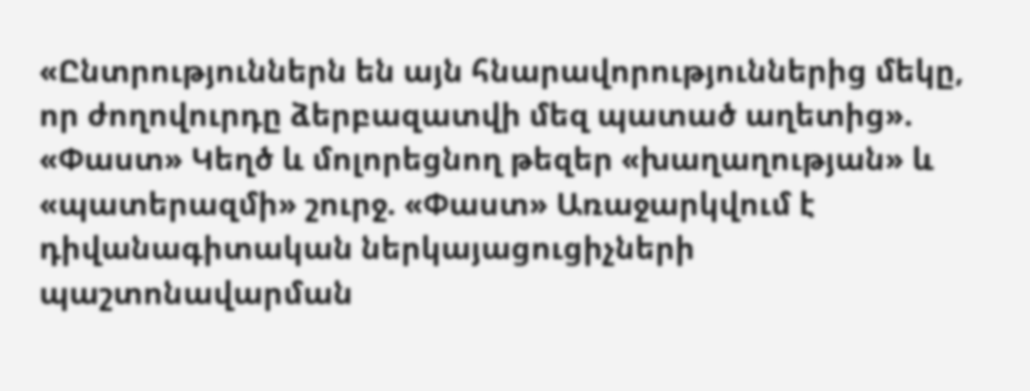«Ընտրություններն են այն հնարավորություններից մեկը, որ ժողովուրդը ձերբազատվի մեզ պատած աղետից». «Փաստ» Կեղծ և մոլորեցնող թեզեր «խաղաղության» և «պատերազմի» շուրջ. «Փաստ» Առաջարկվում է դիվանագիտական ներկայացուցիչների պաշտոնավարման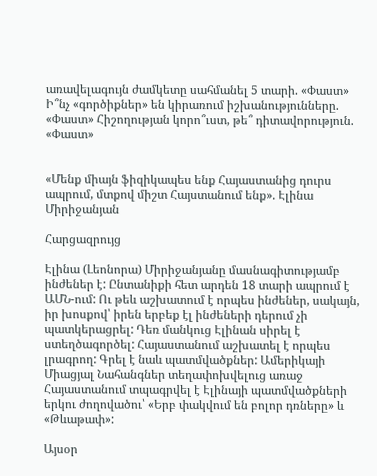առավելագույն ժամկետը սահմանել 5 տարի. «Փաստ» Ի՞նչ «գործիքներ» են կիրառում իշխանությունները. «Փաստ» Հիշողության կորո՞ւստ, թե՞ դիտավորություն. «Փաստ»


«Մենք միայն ֆիզիկապես ենք Հայաստանից դուրս ապրում, մտքով միշտ Հայստանում ենք». Էլինա Միրիջանյան

Հարցազրույց

Էլինա (Լեոնորա) Միրիջանյանը մասնագիտությամբ ինժեներ է: Ընտանիքի հետ արդեն 18 տարի ապրում է ԱՄՆ-ում: Ու թեև աշխատում է որպես ինժեներ, սակայն, իր խոսքով՝ իրեն երբեք էլ ինժեների դերում չի պատկերացրել: Դեռ մանկուց Էլինան սիրել է ստեղծագործել: Հայաստանում աշխատել է որպես լրագրող: Գրել է նաև պատմվածքներ: Ամերիկայի Միացյալ Նահանգներ տեղափոխվելուց առաջ Հայաստանում տպագրվել է Էլինայի պատմվածքների երկու ժողովածու՝ «Երբ փակվում են բոլոր դռները» և «Թևաթափ»:

Այսօր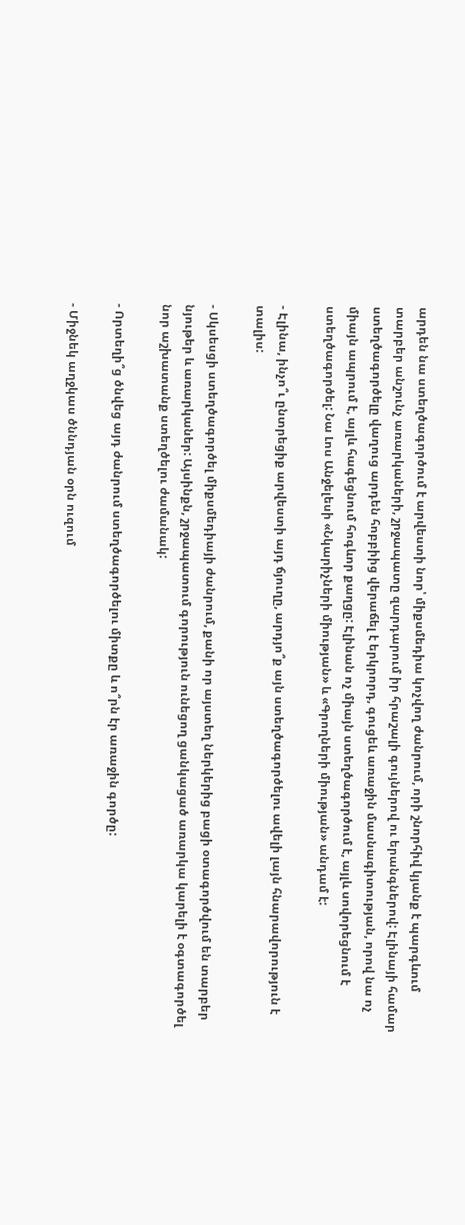արդեն նա ստեղծագործում է արվեստի նոր՝ միքսմեդիա կոչվող ժանրում, որի շնորհիվ կյանք է պարգևում տարբեր անշունչ առարկաների, շրջապատը զարդարում իր հրաշալի գույներով ու երանգներով: Էլինայի համար ստեղծագործելը վաղուց արդեն հոբբիից վերաճել է երկրորդ, գուցեև առաջին մասնագիտության, որով նա ոչ միայն ապրում է, այլև հագեցնում հոգևոր քաղցը: Էլինան ոչ միայն ստեղծագործում է, այլև սովորեցնում է ստեղծագործել: Նա Լոս Անջելեսի «Նկարիչների միության» և «Գրողների միության» անդամ է:

- Էլինա, ինչո՞ւ ընտրեցիք արվեստի այդ ճյուղը, արդյո՞ք այն ստեղծագործելու ավելի լայն հնարավորություն է տալիս:

- Սկսեսցի ստեղծագործել միքսմեդիայի ժանրում, քանի որ այստեղ ներկերից բացի օտագործվում են տարբեր նյութեր և առարկաներ: Այսինքն, շրջապատում գորություն ունեցող ցանկացած առարկա կարելի է օգտագործել նոր աշխատանք ստեղծելու ժամանակ:

- Որտեղի՞ց ծնվեց այդ ժանրում ստեղծագործելու միտքը և ո՞րն էր առաջին գործը:

- Միջնեկ աղջկաս ծննդյան օրն ուզում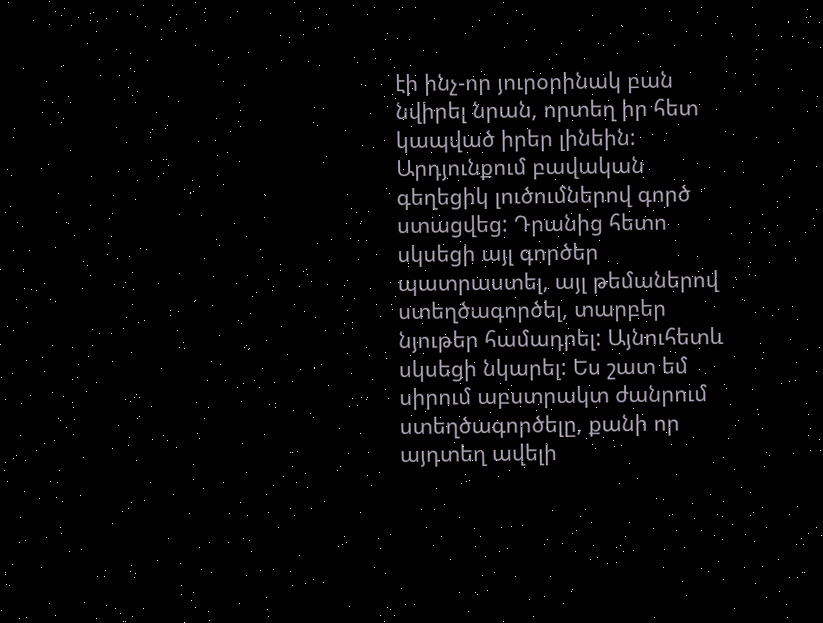էի ինչ-որ յուրօրինակ բան նվիրել նրան, որտեղ իր հետ կապված իրեր լինեին: Արդյունքում բավական գեղեցիկ լուծումներով գործ ստացվեց: Դրանից հետո սկսեցի այլ գործեր պատրաստել, այլ թեմաներով ստեղծագործել, տարբեր նյութեր համադրել: Այնուհետև սկսեցի նկարել: Ես շատ եմ սիրում աբստրակտ ժանրում ստեղծագործելը, քանի որ այդտեղ ավելի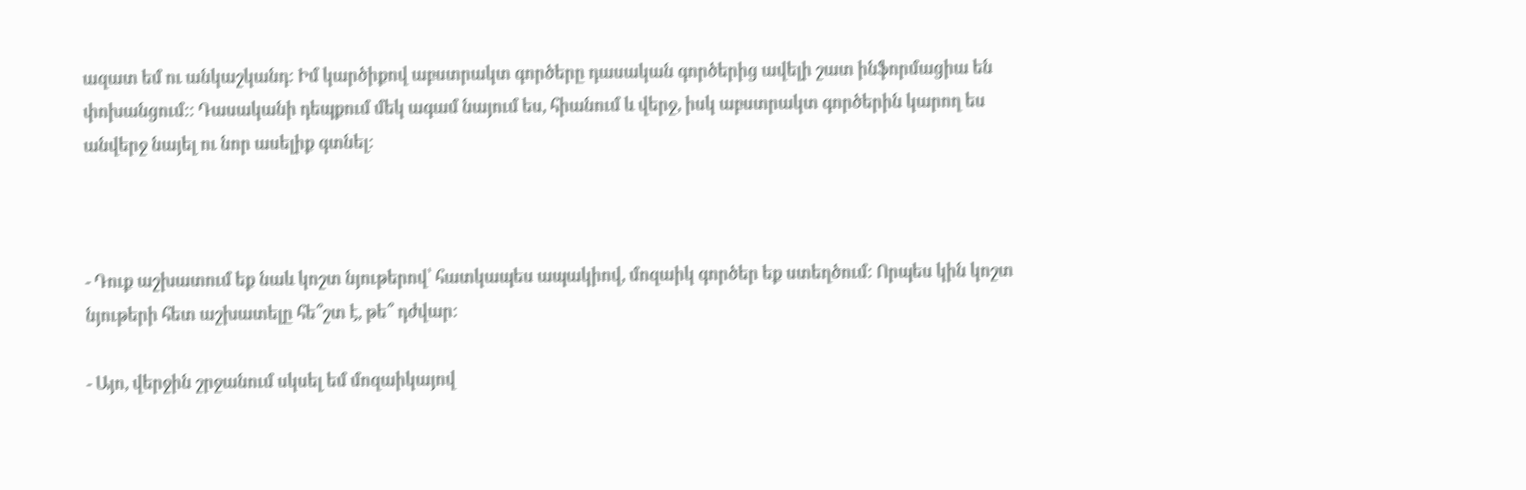ազատ եմ ու անկաշկանդ: Իմ կարծիքով աբստրակտ գործերը դասական գործերից ավելի շատ ինֆորմացիա են փոխանցում:: Դասականի դեպքում մեկ ագամ նայում ես, հիանում և վերջ, իսկ աբստրակտ գործերին կարող ես անվերջ նայել ու նոր ասելիք գտնել:



- Դուք աշխատում եք նաև կոշտ նյութերով՝ հատկապես ապակիով, մոզաիկ գործեր եք ստեղծում: Որպես կին կոշտ նյութերի հետ աշխատելը հե՞շտ է, թե՞ դժվար:

- Այո, վերջին շրջանում սկսել եմ մոզաիկայով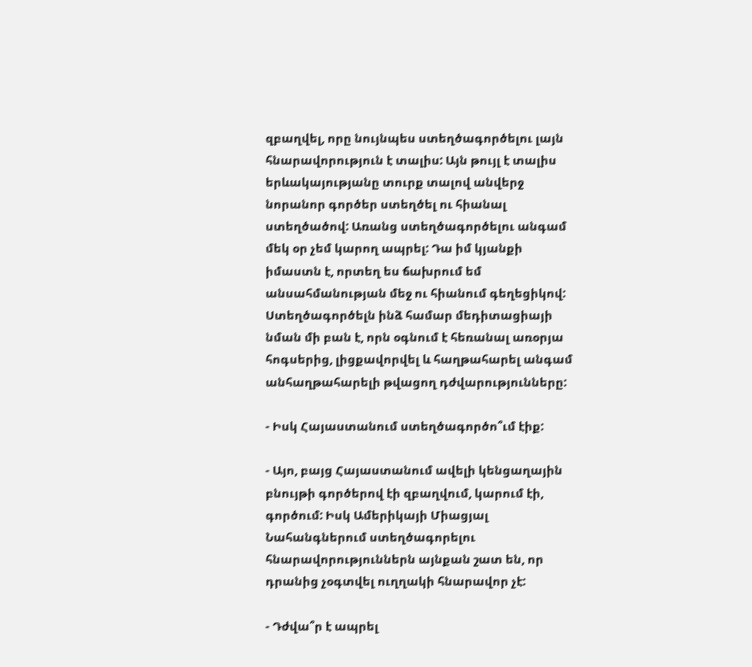զբաղվել, որը նույնպես ստեղծագործելու լայն հնարավորություն է տալիս: Այն թույլ է տալիս երևակայությանը տուրք տալով անվերջ նորանոր գործեր ստեղծել ու հիանալ ստեղծածով: Առանց ստեղծագործելու անգամ մեկ օր չեմ կարող ապրել: Դա իմ կյանքի իմաստն է, որտեղ ես ճախրում եմ անսահմանության մեջ ու հիանում գեղեցիկով: Ստեղծագործելն ինձ համար մեդիտացիայի նման մի բան է, որն օգնում է հեռանալ առօրյա հոգսերից, լիցքավորվել և հաղթահարել անգամ անհաղթահարելի թվացող դժվարությունները:

- Իսկ Հայաստանում ստեղծագործո՞ւմ էիք:

- Այո, բայց Հայաստանում ավելի կենցաղային բնույթի գործերով էի զբաղվում, կարում էի, գործում: Իսկ Ամերիկայի Միացյալ Նահանգներում ստեղծագորելու հնարավորություններն այնքան շատ են, որ դրանից չօգտվել ուղղակի հնարավոր չէ:

- Դժվա՞ր է ապրել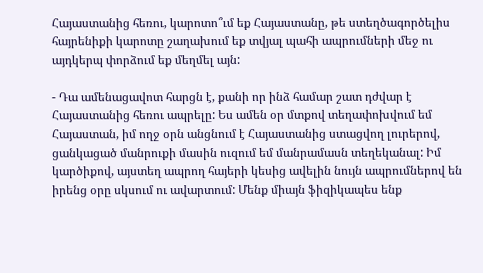Հայաստանից հեռու, կարոտո՞ւմ եք Հայաստանը, թե ստեղծագործելիս հայրենիքի կարոտը շաղախում եք տվյալ պահի ապրումների մեջ ու այդկերպ փորձում եք մեղմել այն:

- Դա ամենացավոտ հարցն է, քանի որ ինձ համար շատ դժվար է Հայաստանից հեռու ապրելը: Ես ամեն օր մտքով տեղափոխվում եմ Հայաստան, իմ ողջ օրն անցնում է Հայաստանից ստացվող լուրերով, ցանկացած մանրուքի մասին ուզում եմ մանրամասն տեղեկանալ: Իմ կարծիքով, այստեղ ապրող հայերի կեսից ավելին նույն ապրումներով են իրենց օրը սկսում ու ավարտում: Մենք միայն ֆիզիկապես ենք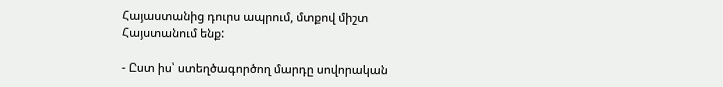Հայաստանից դուրս ապրում, մտքով միշտ Հայստանում ենք:

- Ըստ իս՝ ստեղծագործող մարդը սովորական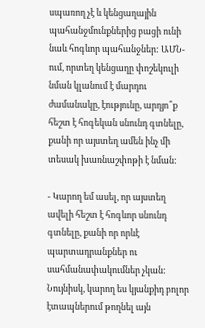սպառող չէ և կենցաղային պահանջմունքներից բացի ունի նաև հոգևոր պահանջներ: ԱՄՆ-ում, որտեղ կենցաղը փոշեկուլի նման կլանում է մարդու ժամանակը, էությունը, արդյո՞ք հեշտ է հոգեկան սնունդ գտնելը, քանի որ այստեղ ամեն ինչ մի տեսակ խառնաշփոթի է նման:

- Կարող եմ ասել, որ այստեղ ավելի հեշտ է հոգևոր սնունդ գտնելը, քանի որ որևէ պարտադրանքներ ու սահմանափակումներ չկան: Նույնիսկ, կարող ես կյանքիդ բոլոր էտապներում թողնել այն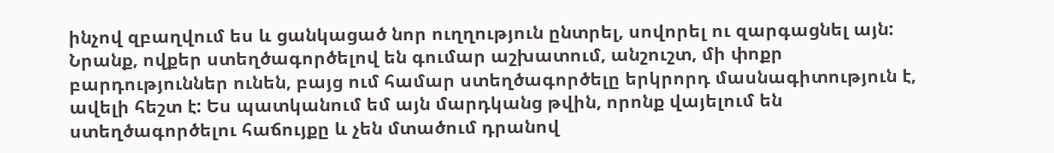ինչով զբաղվում ես և ցանկացած նոր ուղղություն ընտրել, սովորել ու զարգացնել այն: Նրանք, ովքեր ստեղծագործելով են գումար աշխատում, անշուշտ, մի փոքր բարդություններ ունեն, բայց ում համար ստեղծագործելը երկրորդ մասնագիտություն է, ավելի հեշտ է: Ես պատկանում եմ այն մարդկանց թվին, որոնք վայելում են ստեղծագործելու հաճույքը և չեն մտածում դրանով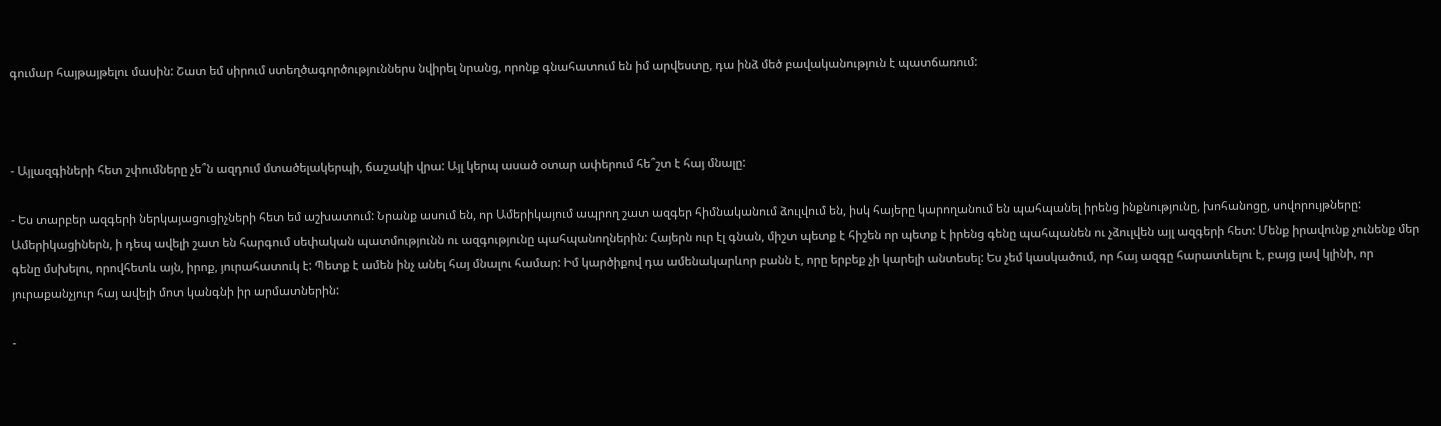գումար հայթայթելու մասին: Շատ եմ սիրում ստեղծագործություններս նվիրել նրանց, որոնք գնահատում են իմ արվեստը, դա ինձ մեծ բավականություն է պատճառում:



- Այլազգիների հետ շփումները չե՞ն ազդում մտածելակերպի, ճաշակի վրա: Այլ կերպ ասած օտար ափերում հե՞շտ է հայ մնալը:

- Ես տարբեր ազգերի ներկայացուցիչների հետ եմ աշխատում: Նրանք ասում են, որ Ամերիկայում ապրող շատ ազգեր հիմնականում ձուլվում են, իսկ հայերը կարողանում են պահպանել իրենց ինքնությունը, խոհանոցը, սովորույթները: Ամերիկացիներն, ի դեպ ավելի շատ են հարգում սեփական պատմությունն ու ազգությունը պահպանողներին: Հայերն ուր էլ գնան, միշտ պետք է հիշեն որ պետք է իրենց գենը պահպանեն ու չձուլվեն այլ ազգերի հետ: Մենք իրավունք չունենք մեր գենը մսխելու, որովհետև այն, իրոք, յուրահատուկ է: Պետք է ամեն ինչ անել հայ մնալու համար: Իմ կարծիքով դա ամենակարևոր բանն է, որը երբեք չի կարելի անտեսել: Ես չեմ կասկածում, որ հայ ազգը հարատևելու է, բայց լավ կլինի, որ յուրաքանչյուր հայ ավելի մոտ կանգնի իր արմատներին:

-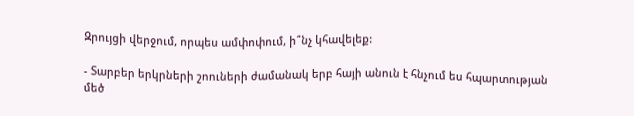Զրույցի վերջում, որպես ամփոփում, ի՞նչ կհավելեք:

- Տարբեր երկրների շոուների ժամանակ երբ հայի անուն է հնչում ես հպարտության մեծ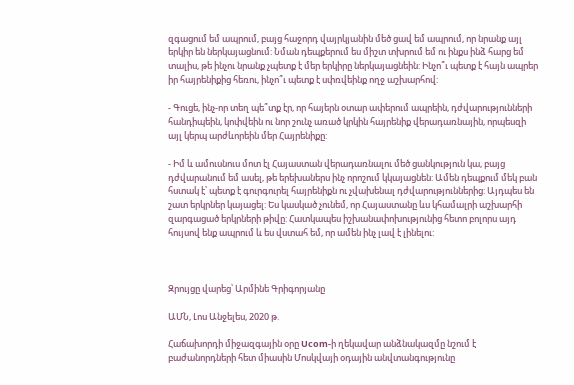զգացում եմ ապրում, բայց հաջորդ վայրկյանին մեծ ցավ եմ ապրում, որ նրանք այլ երկիր են ներկայացնում: Նման դեպքերում ես միշտ տխրում եմ ու ինքս ինձ հարց եմ տալիս, թե ինչու նրանք չպետք է մեր երկիրը ներկայացնեին: Ինչո՞ւ պետք է հայն ապրեր իր հայրենիքից հեռու, ինչո՞ւ պետք է սփռվեինք ողջ աշխարհով:

- Գուցե, ինչ-որ տեղ պե՞տք էր, որ հայերն օտար ափերում ապրեին, դժվարությունների հանդիպեին, կոփվեին ու նոր շունչ առած կրկին հայրենիք վերադառնային, որպեսզի այլ կերպ արժևորեին մեր Հայրենիքը:

- Իմ և ամուսնուս մոտ էլ Հայաստան վերադառնալու մեծ ցանկություն կա, բայց դժվարանում եմ ասել, թե երեխաներս ինչ որոշում կկայացնեն: Ամեն դեպքում մեկ բան հստակ է՝ պետք է գուրգուրել հայրենիքն ու չվախենալ դժվարություններից: Այդպես են շատ երկրներ կայացել: Ես կասկած չունեմ, որ Հայաստանը ևս կհամալրի աշխարհի զարգացած երկրների թիվը: Հատկապես իշխանափոխությունից հետո բոլորս այդ հույսով ենք ապրում և ես վստահ եմ, որ ամեն ինչ լավ է լինելու:



Զրույցը վարեց՝ Արմինե Գրիգորյանը

ԱՄՆ, Լոս Անջելես, 2020 թ.

Հաճախորդի միջազգային օրը Ucom-ի ղեկավար անձնակազմը նշում է բաժանորդների հետ միասին Մոսկվայի օդային անվտանգությունը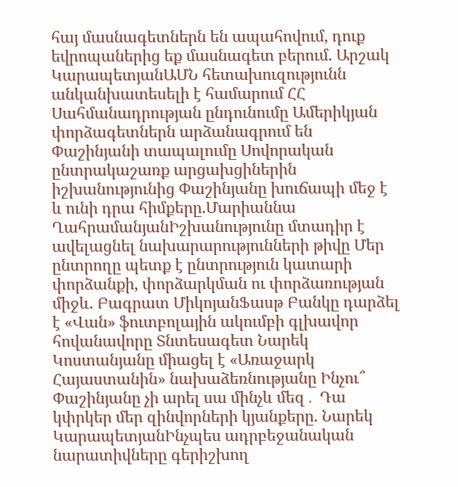հայ մասնագետներն են ապահովում, դուք եվրոպաներից եք մասնագետ բերում. Արշակ ԿարապետյանԱՄՆ հետախուզությունն անկանխատեսելի է համարում ՀՀ Սահմանադրության ընդունումը Ամերիկյան փորձագետներն արձանագրում են Փաշինյանի տապալումը Սովորական ընտրակաշառք արցախցիներին իշխանությունից Փաշինյանը խուճապի մեջ է և ունի դրա հիմքերը.Մարիաննա ՂահրամանյանԻշխանությունը մտադիր է ավելացնել նախարարությունների թիվը Մեր ընտրողը պետք է ընտրություն կատարի փորձանքի, փորձարկման ու փորձառության միջև. Բագրատ ՄիկոյանՖասթ Բանկը դարձել է «Վան» ֆուտբոլային ակումբի գլխավոր հովանավորը Տնտեսագետ Նարեկ Կոստանյանը միացել է «Առաջարկ Հայաստանին» նախաձեռնությանը Ինչու՞ Փաշինյանը չի արել սա մինչև մեզ․ Դա կփրկեր մեր զինվորների կյանքերը. Նարեկ ԿարապետյանԻնչպես ադրբեջանական նարատիվները գերիշխող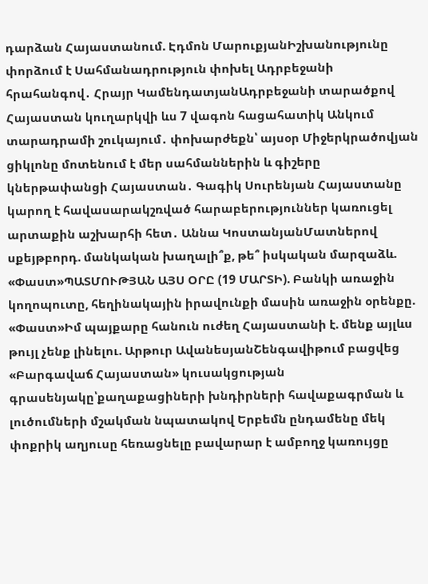դարձան Հայաստանում. Էդմոն ՄարուքյանԻշխանությունը փորձում է Սահմանադրություն փոխել Ադրբեջանի հրահանգով․ Հրայր ԿամենդատյանԱդրբեջանի տարածքով Հայաստան կուղարկվի ևս 7 վագոն հացահատիկ Անկում տարադրամի շուկայում․ փոխարժեքն՝ այսօր Միջերկրածովյան ցիկլոնը մոտենում է մեր սահմաններին և գիշերը կներթափանցի Հայաստան․ Գագիկ Սուրենյան Հայաստանը կարող է հավասարակշռված հարաբերություններ կառուցել արտաքին աշխարհի հետ․ Աննա ԿոստանյանՄատներով սքեյթբորդ. մանկական խաղալի՞ք, թե՞ իսկական մարզաձև. «Փաստ»ՊԱՏՄՈՒԹՅԱՆ ԱՅՍ ՕՐԸ (19 ՄԱՐՏԻ). Բանկի առաջին կողոպուտը, հեղինակային իրավունքի մասին առաջին օրենքը. «Փաստ»Իմ պայքարը հանուն ուժեղ Հայաստանի է. մենք այլևս թույլ չենք լինելու. Արթուր ԱվանեսյանՇենգավիթում բացվեց «Բարգավաճ Հայաստան» կուսակցության գրասենյակը՝քաղաքացիների խնդիրների հավաքագրման և լուծումների մշակման նպատակով Երբեմն ընդամենը մեկ փոքրիկ աղյուսը հեռացնելը բավարար է ամբողջ կառույցը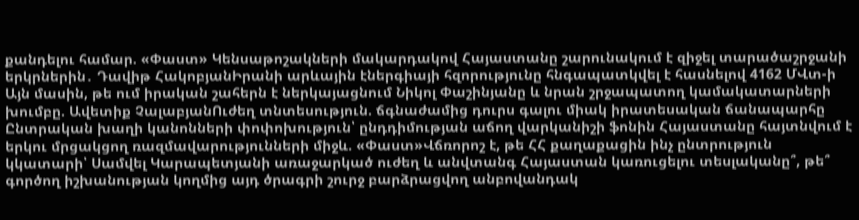քանդելու համար. «Փաստ» Կենսաթոշակների մակարդակով Հայաստանը շարունակում է զիջել տարածաշրջանի երկրներին․ Դավիթ ՀակոբյանԻրանի արևային էներգիայի հզորությունը հնգապատկվել է հասնելով 4162 ՄՎտ-ի Այն մասին, թե ում իրական շահերն է ներկայացնում Նիկոլ Փաշինյանը և նրան շրջապատող կամակատարների խումբը. Ավետիք ՉալաբյանՈւժեղ տնտեսություն. ճգնաժամից դուրս գալու միակ իրատեսական ճանապարհը Ընտրական խաղի կանոնների փոփոխություն՝ ընդդիմության աճող վարկանիշի ֆոնին Հայաստանը հայտնվում է երկու մրցակցող ռազմավարությունների միջև. «Փաստ»Վճռորոշ է, թե ՀՀ քաղաքացին ինչ ընտրություն կկատարի՝ Սամվել Կարապետյանի առաջարկած ուժեղ և անվտանգ Հայաստան կառուցելու տեսլականը՞, թե՞ գործող իշխանության կողմից այդ ծրագրի շուրջ բարձրացվող անբովանդակ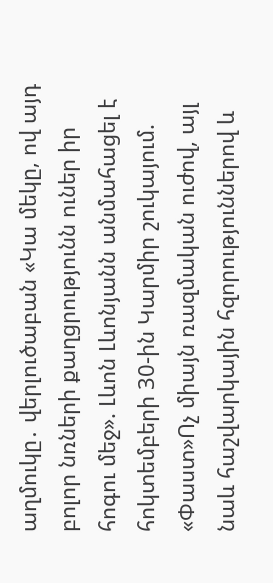աղմուկը․ վերլուծաբան «Կա մեկը, ով այդ բոլոր նռների քաղցրությունն ուներ իր հոգու մեջ». Լևոն Լևոնյանն անմահացել է հոկտեմբերի 30-ին Կարմիր շուկայում. «Փաստ»Ոչ միայն ռազմական ուժով, այլ նաև հաշվարկային հզորություններով և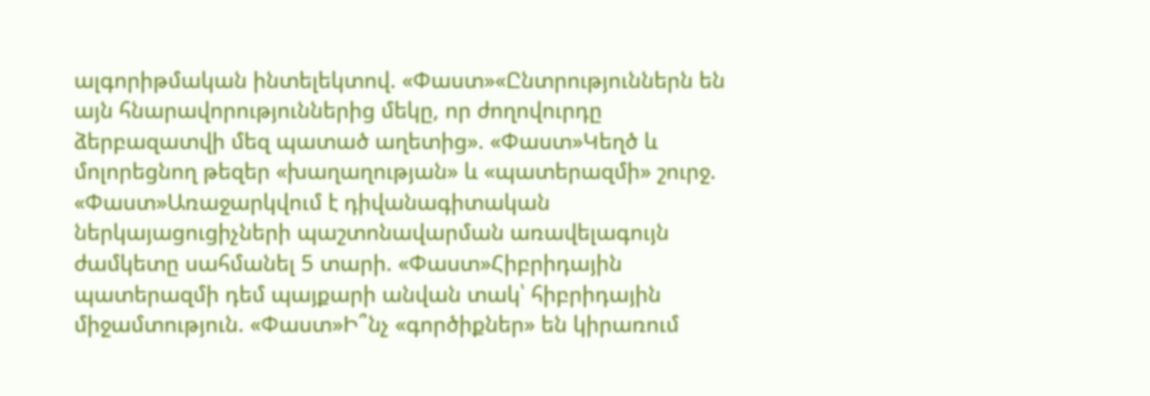ալգորիթմական ինտելեկտով. «Փաստ»«Ընտրություններն են այն հնարավորություններից մեկը, որ ժողովուրդը ձերբազատվի մեզ պատած աղետից». «Փաստ»Կեղծ և մոլորեցնող թեզեր «խաղաղության» և «պատերազմի» շուրջ. «Փաստ»Առաջարկվում է դիվանագիտական ներկայացուցիչների պաշտոնավարման առավելագույն ժամկետը սահմանել 5 տարի. «Փաստ»Հիբրիդային պատերազմի դեմ պայքարի անվան տակ՝ հիբրիդային միջամտություն. «Փաստ»Ի՞նչ «գործիքներ» են կիրառում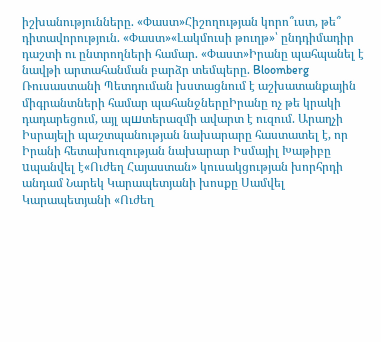իշխանությունները. «Փաստ»Հիշողության կորո՞ւստ, թե՞ դիտավորություն. «Փաստ»«Լակմուսի թուղթ»՝ ընդդիմադիր դաշտի ու ընտրողների համար. «Փաստ»Իրանը պահպանել է նավթի արտահանման բարձր տեմպերը. Bloomberg Ռուսաստանի Պետդուման խստացնում է աշխատանքային միգրանտների համար պահանջներըԻրանը ոչ թե կրակի դադարեցում, այլ պшտերազմի ավարտ է ուզում. Արաղչի Իսրայելի պաշտպանության նախարարը հաստատել է, որ Իրանի հետախուզության նախարար Իսմայիլ Խաթիբը uպանվել է«Ուժեղ Հայաստան» կուսակցության խորհրդի անդամ Նարեկ Կարապետյանի խոսքը Սամվել Կարապետյանի «Ուժեղ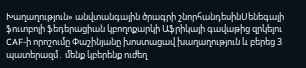Խաղաղություն» անվտանգային ծրագրի շնորհանդեսինՍենեգալի ֆուտբոլի ֆեդերացիան կբողոքարկի Աֆրիկայի գավաթից զրկելու CAF-ի որոշումը Փաշինյանը խոստացավ խաղաղություն և բերեց 3 պատերազմ․ մենք կբերենք ուժեղ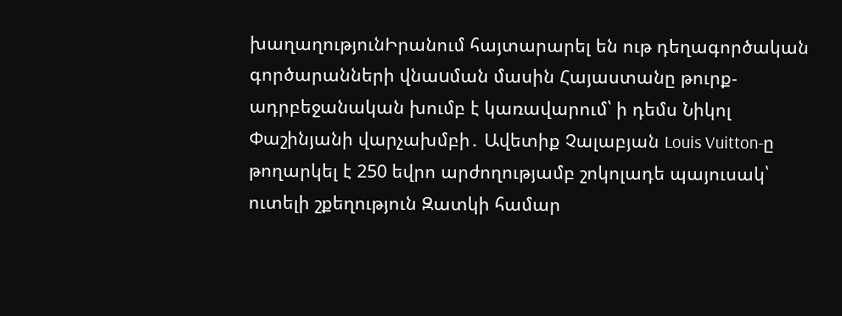խաղաղությունԻրանում հայտարարել են ութ դեղագործական գործարանների վնաuման մասին Հայաստանը թուրք-ադրբեջանական խումբ է կառավարում՝ ի դեմս Նիկոլ Փաշինյանի վարչախմբի․ Ավետիք Չալաբյան Louis Vuitton-ը թողարկել է 250 եվրո արժողությամբ շոկոլադե պայուսակ՝ ուտելի շքեղություն Զատկի համար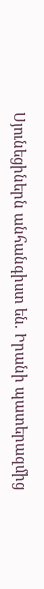Սյունեցիներն անհանգիստ են. Իրանի պատերազմից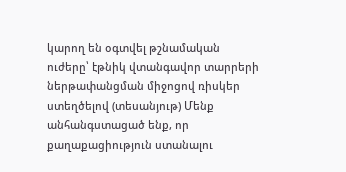կարող են օգտվել թշնամական ուժերը՝ էթնիկ վտանգավոր տարրերի ներթափանցման միջոցով ռիսկեր ստեղծելով (տեսանյութ) Մենք անհանգստացած ենք, որ քաղաքացիություն ստանալու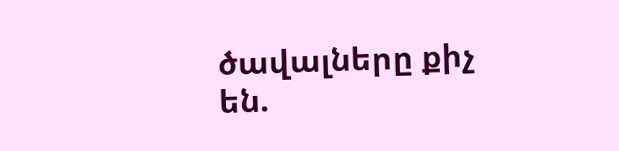ծավալները քիչ են.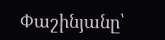Փաշինյանը՝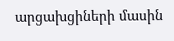արցախցիների մասին